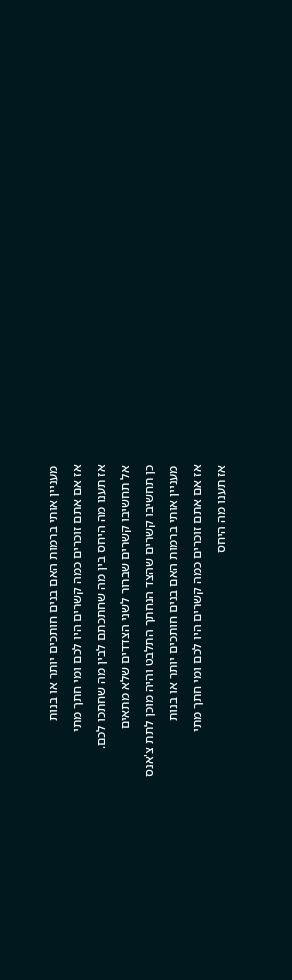מעניין אותי ברמות האם בנים חותכים יותר או בנות
אז אם אתם זוכרים כמה קשרים היו לכם ומי חתך מתי
אז תענו מה היחס בין מה שחתכתם לבין מה שחתכו לכם.
אל תחשיבו קשרים שברור לשני הצדדים שלא מתאים
כן תחשיבו קשרים שהצד הנחתך התלבט והיה מוכן לתת צ'אנס
מעניין אותי ברמות האם בנים חותכים יותר או בנות
אז אם אתם זוכרים כמה קשרים היו לכם ומי חתך מתי
אז תענו מה היחס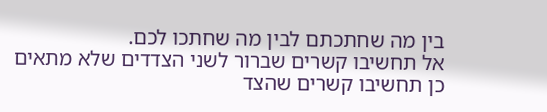בין מה שחתכתם לבין מה שחתכו לכם.
אל תחשיבו קשרים שברור לשני הצדדים שלא מתאים
כן תחשיבו קשרים שהצד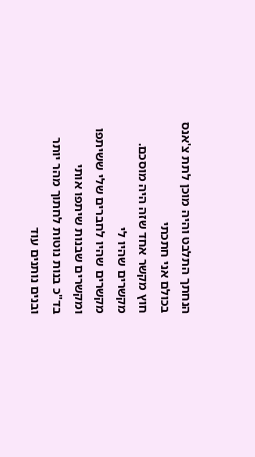הנחתך התלבט והיה מוכן לתת צ'אנס
בכולם אני חתכתי
חוץ מקשר אחד שזה היה מוסכם.
מקשרים שהיו לי
מקשרים שהיו לחברים שלי ששיתפו
ומקשרים שבנות שיתפו אותי
בד"כ בנות נוטות לחתוך מהר יותר
ובנים נותנים עוד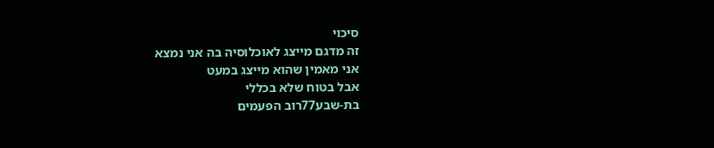סיכוי
זה מדגם מייצג לאוכלוסיה בה אני נמצא
אני מאמין שהוא מייצג במעט
אבל בטוח שלא בכללי
בת-שבע77רוב הפעמים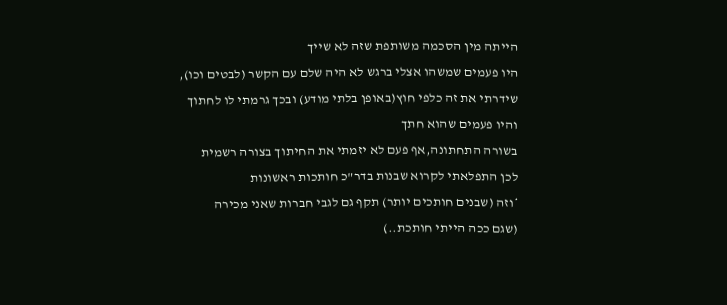הייתה מין הסכמה משותפת שזה לא שייך
היו פעמים שמשהו אצלי ברגש לא היה שלם עם הקשר (לבטים וכו),
שידרתי את זה כלפי חוץ(באופן בלתי מודע) ובכך גרמתי לו לחתוך
והיו פעמים שהוא חתך
בשורה התחתונה,אף פעם לא יזמתי את החיתוך בצורה רשמית
לכן התפלאתי לקרוא שבנות בדר"כ חותכות ראשונות
*וזה (שבנים חותכים יותר) תקף גם לגבי חברות שאני מכירה
(שגם ככה הייתי חותכת..)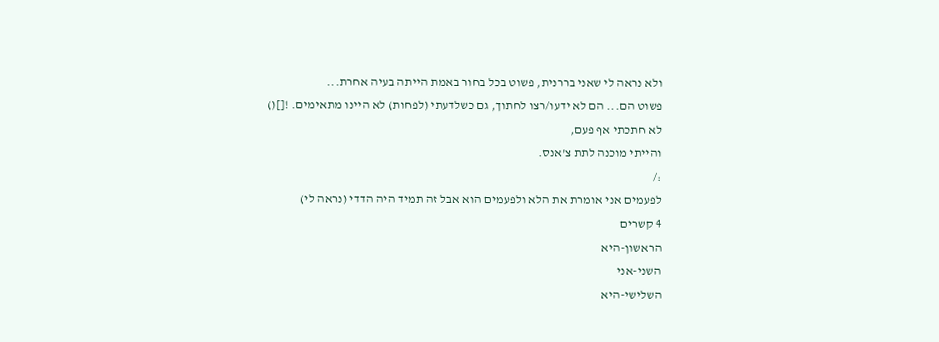ולא נראה לי שאני בררנית, פשוט בכל בחור באמת הייתה בעיה אחרת...
פשוט הם... הם לא ידעו/רצו לחתוך, גם כשלדעתי (לפחות) לא היינו מתאימים. ![]()
לא חתכתי אף פעם,
והייתי מוכנה לתת צ'אנס.
:/
לפעמים אני אומרת את הלא ולפעמים הוא אבל זה תמיד היה הדדי (נראה לי)
4 קשרים
הראשון-היא
השני-אני
השלישי-היא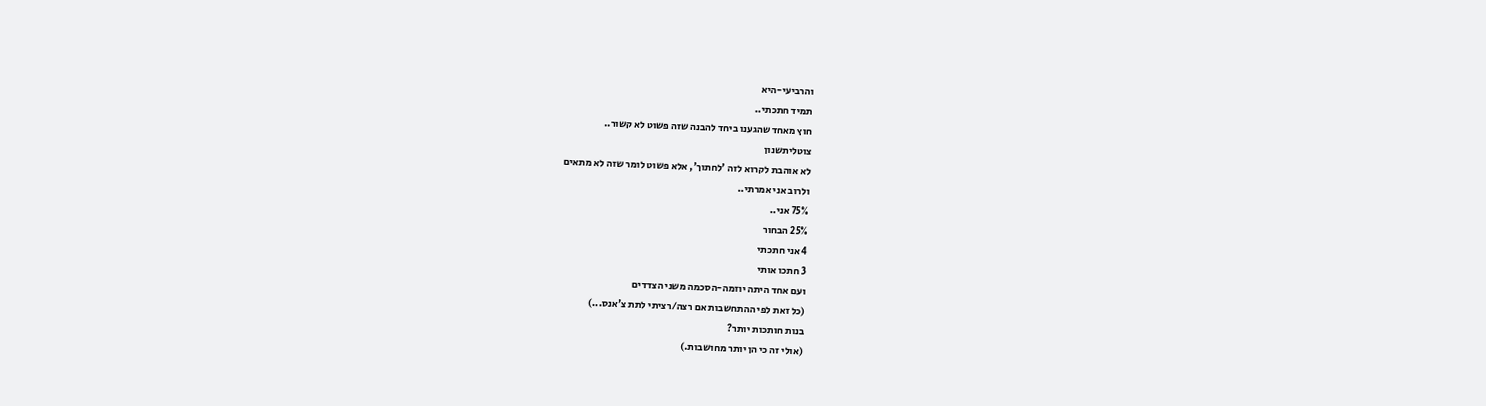והרביעי-היא
תמיד חתכתי..
חוץ מאחד שהגענו ביחד להבנה שזה פשוט לא קשור..
צוטליתשנון
לא אוהבת לקרוא לזה 'לחתוך', אלא פשוט לומר שזה לא מתאים
ולרוב אני אמרתי..
75% אני..
25% הבחור
4 אני חתכתי
3 חתכו אותי
ועם אחד היתה יוזמה-הסכמה משני הצדדים
(כל זאת לפי ההתחשבות אם רצה/רציתי לתת צ'אנס...)
בנות חותכות יותר?
(אולי זה כי הן יותר מחושבות.)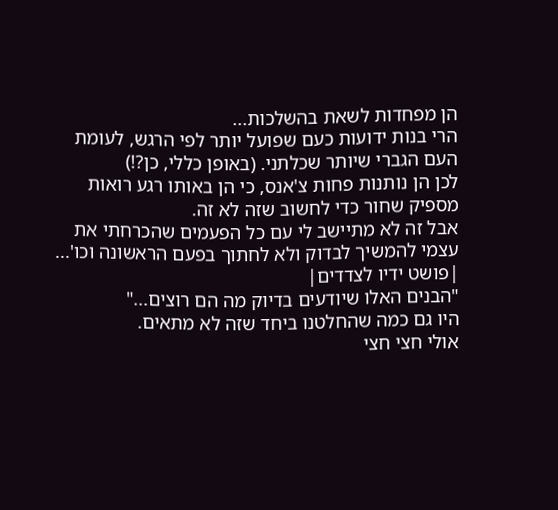הן מפחדות לשאת בהשלכות...
הרי בנות ידועות כעם שפועל יותר לפי הרגש, לעומת העם הגברי שיותר שכלתני. (באופן כללי, כן?!)
לכן הן נותנות פחות צ'אנס, כי הן באותו רגע רואות מספיק שחור כדי לחשוב שזה לא זה.
אבל זה לא מתיישב לי עם כל הפעמים שהכרחתי את עצמי להמשיך לבדוק ולא לחתוך בפעם הראשונה וכו'...
|פושט ידיו לצדדים|
"הבנים האלו שיודעים בדיוק מה הם רוצים..."
היו גם כמה שהחלטנו ביחד שזה לא מתאים.
אולי חצי חצי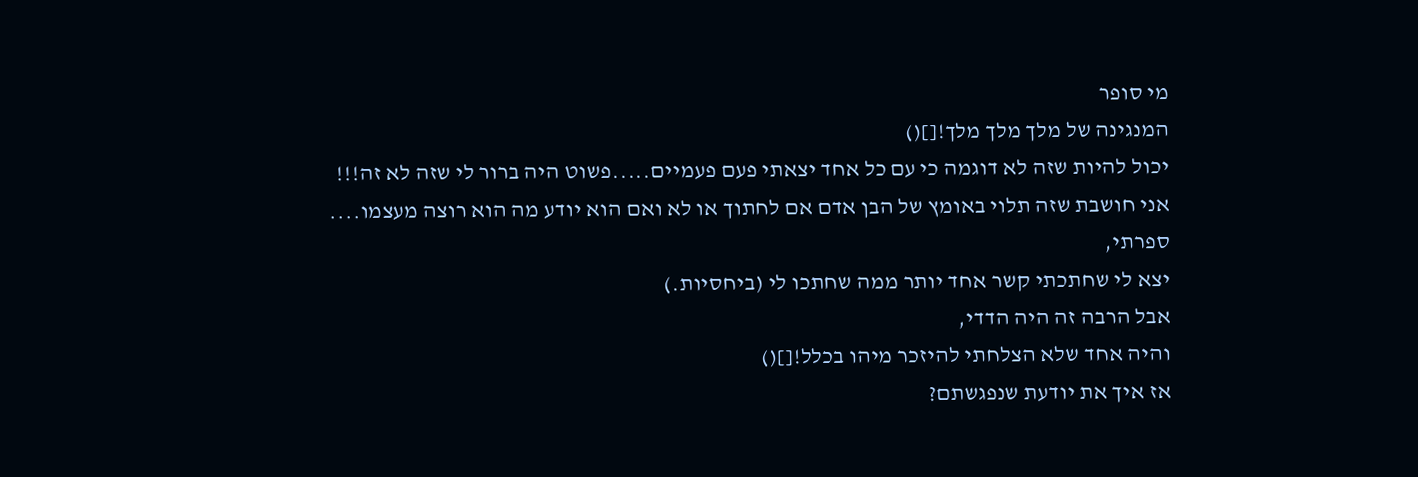מי סופר
המנגינה של מלך מלך מלך![]()
יכול להיות שזה לא דוגמה כי עם כל אחד יצאתי פעם פעמיים.....פשוט היה ברור לי שזה לא זה!!!
אני חושבת שזה תלוי באומץ של הבן אדם אם לחתוך או לא ואם הוא יודע מה הוא רוצה מעצמו....
ספרתי,
יצא לי שחתכתי קשר אחד יותר ממה שחתכו לי (ביחסיות.)
אבל הרבה זה היה הדדי,
והיה אחד שלא הצלחתי להיזכר מיהו בכלל![]()
אז איך את יודעת שנפגשתם?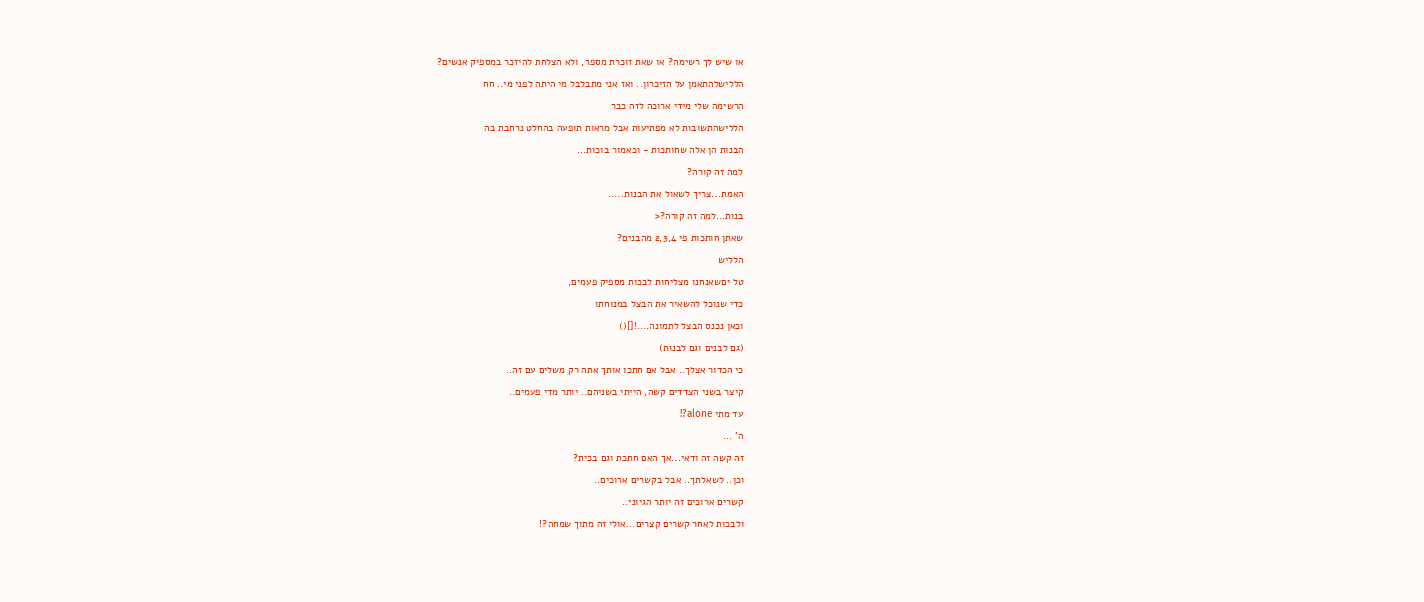או שיש לך רשימה? או שאת זוכרת מספר, ולא הצלחת להיזכר במספיק אנשים?
הללישלהתאמן על הזיכרון.. ואז אני מתבלבל מי היתה לפני מי.. חח
הרשימה שלי מידי ארוכה לזה כבר
הללישהתשובות לא מפתיעות אבל מראות תופעה בהחלט נרחבת בה
הבנות הן אלה שחותכות - וכאמור בוכות...
למה זה קורה?
האמת...צריך לשאול את הבנות.....
בנות...למה זה קורה?<
שאתן חותכות פי 2,3,4 מהבנים?
הלליש
טל יםשאנחנו מצליחות לבכות מספיק פעמים,
כדי שנוכל להשאיר את הבצל במנוחתו
וכאן נכנס הבצל לתמונה....![]()
(גם לבנים וגם לבנות)
כי הכדור אצלך.. אבל אם חתכו אותך אתה רק משלים עם זה..
קיצר בשני הצדדים קשה, הייתי בשניהם.. יותר מדי פעמים..
עד מתי alone?!
ה' ...
זה קשה זה ודאי...אך האם חתכת וגם בכית?
וכן.. לשאלתך.. אבל בקשרים ארוכים..
קשרים ארוכים זה יותר הגיוני..
ולבכות לאחר קשרים קצרים...אולי זה מתוך שמחה?!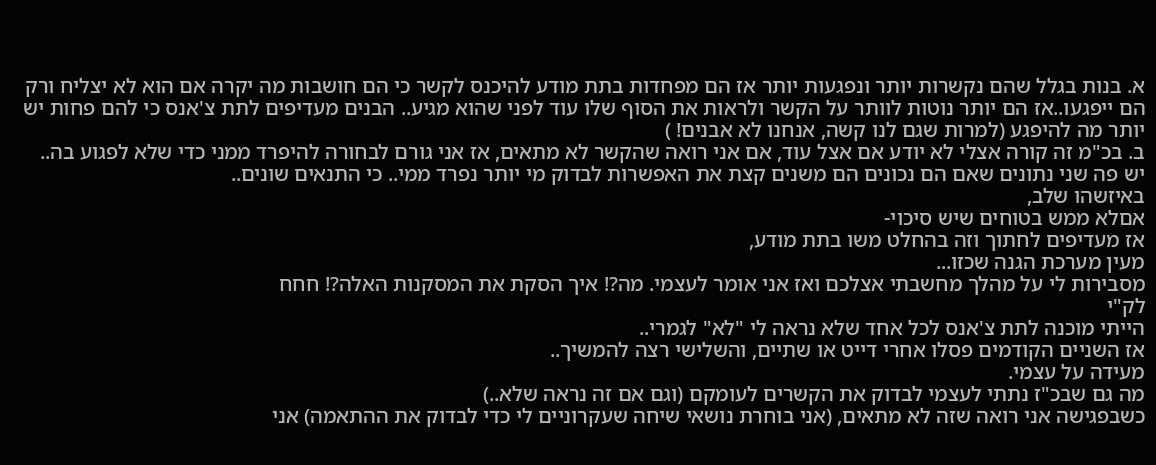א. בנות בגלל שהם נקשרות יותר ונפגעות יותר אז הם מפחדות בתת מודע להיכנס לקשר כי הם חושבות מה יקרה אם הוא לא יצליח ורק הם ייפגעו..אז הם יותר נוטות לוותר על הקשר ולראות את הסוף שלו עוד לפני שהוא מגיע.. הבנים מעדיפים לתת צ'אנס כי להם פחות יש יותר מה להיפגע (למרות שגם לנו קשה, אנחנו לא אבנים! )
ב. בכ"מ זה קורה אצלי לא יודע אם אצל עוד, אם אני רואה שהקשר לא מתאים, אז אני גורם לבחורה להיפרד ממני כדי שלא לפגוע בה..
יש פה שני נתונים שאם הם נכונים הם משנים קצת את האפשרות לבדוק מי יותר נפרד ממי.. כי התנאים שונים..
באיזשהו שלב,
אםלא ממש בטוחים שיש סיכוי-
אז מעדיפים לחתוך וזה בהחלט משו בתת מודע,
מעין מערכת הגנה שכזו...
מסבירות לי על מהלך מחשבתי אצלכם ואז אני אומר לעצמי. מה?! איך הסקת את המסקנות האלה?! חחח
לק"י
הייתי מוכנה לתת צ'אנס לכל אחד שלא נראה לי "לא" לגמרי..
אז השניים הקודמים פסלו אחרי דייט או שתיים, והשלישי רצה להמשיך..
מעידה על עצמי.
מה גם שבכ"ז נתתי לעצמי לבדוק את הקשרים לעומקם (וגם אם זה נראה שלא..)
כשבפגישה אני רואה שזה לא מתאים, (אני בוחרת נושאי שיחה שעקרוניים לי כדי לבדוק את ההתאמה) אני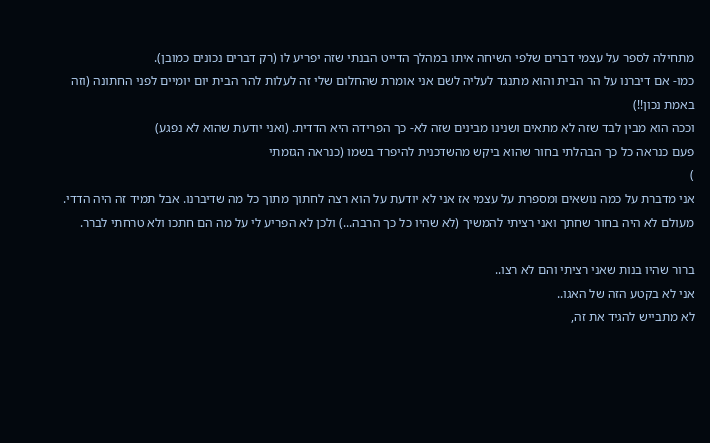מתחילה לספר על עצמי דברים שלפי השיחה איתו במהלך הדייט הבנתי שזה יפריע לו (רק דברים נכונים כמובן).
כמו- אם דיברנו על הר הבית והוא מתנגד לעליה לשם אני אומרת שהחלום שלי זה לעלות להר הבית יום יומיים לפני החתונה (וזה באמת נכון!!)
וככה הוא מבין לבד שזה לא מתאים ושנינו מבינים שזה לא- כך הפרידה היא הדדית. (ואני יודעת שהוא לא נפגע)
פעם כנראה כל כך הבהלתי בחור שהוא ביקש מהשדכנית להיפרד בשמו (כנראה הגזמתי
)
אני מדברת על כמה נושאים ומספרת על עצמי אז אני לא יודעת על הוא רצה לחתוך מתוך כל מה שדיברנו. אבל תמיד זה היה הדדי. מעולם לא היה בחור שחתך ואני רציתי להמשיך (לא שהיו כל כך הרבה...) ולכן לא הפריע לי על מה הם חתכו ולא טרחתי לברר.

ברור שהיו בנות שאני רציתי והם לא רצו..
אני לא בקטע הזה של האגו..
לא מתבייש להגיד את זה,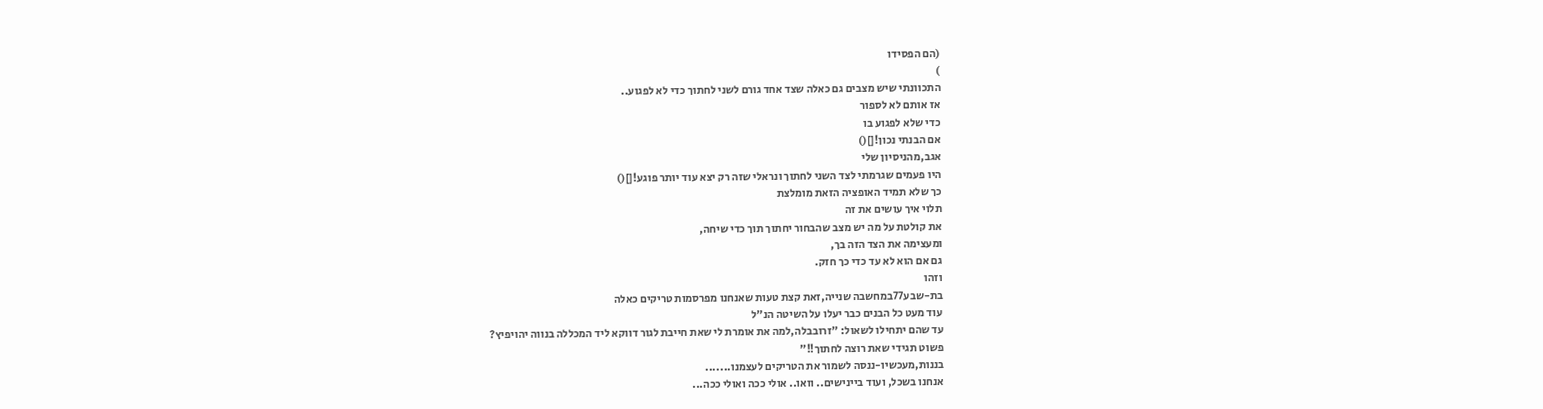(הם הפסידו
)
התכוונתי שיש מצבים גם כאלה שצד אחד גורם לשני לחתוך כדי לא לפגוע..
אז אותם לא לספור
כדי שלא לפגוע בו
אם הבנתי נכון![]()
אגב,מהניסיון שלי
היו פעמים שגרמתי לצד השני לחתוך ונראלי שזה רק יצא עוד יותר פוגע![]()
כך שלא תמיד האופציה הזאת מומלצת
תלוי איך עושים את זה
את קולטת על מה יש מצב שהבחור יחתוך תוך כדי שיחה,
ומעצימה את הצד הזה בך,
גם אם הוא לא עד כדי כך חזק.
וזהו
בת-שבע77במחשבה שנייה,זאת קצת טעות שאנחנו מפרסמות טריקים כאלה
עוד מעט כל הבנים כבר יעלו על השיטה הנ"ל
עד שהם יתחילו לשאול: "זרובבלה,למה את אומרת לי שאת חייבת לגור דווקא ליד המכללה בנווה יהויפיץ?
פשוט תגידי שאת רוצה לחתוך!!"
בננות,מעכשיו-ננסה לשמור את הטריקים לעצמנו.......
אנחנו בשכל, ועוד ביינישים.. וואו.. אולי ככה ואולי ככה...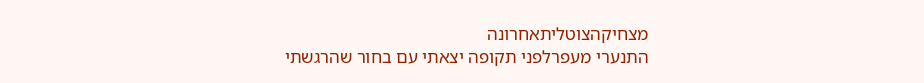מצחיקהצוטליתאחרונה
התנערי מעפרלפני תקופה יצאתי עם בחור שהרגשתי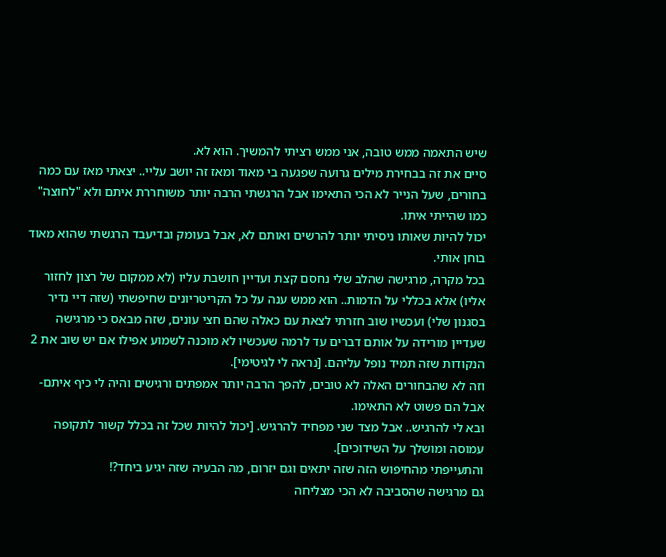שיש התאמה ממש טובה, אני ממש רציתי להמשיך. הוא לא.
סיים את זה בבחירת מילים גרועה שפגעה בי מאוד ומאז זה יושב עליי.. יצאתי מאז עם כמה בחורים, שעל הנייר לא הכי התאימו אבל הרגשתי הרבה יותר משוחררת איתם ולא "לחוצה" כמו שהייתי איתו.
יכול להיות שאותו ניסיתי יותר להרשים ואותם לא, אבל בעומק ובדיעבד הרגשתי שהוא מאוד בוחן אותי.
בכל מקרה, מרגישה שהלב שלי נחסם קצת ועדיין חושבת עליו (לא ממקום של רצון לחזור אליו) אלא בכללי על הדמות.. הוא ממש ענה על כל הקריטריונים שחיפשתי (שזה דיי נדיר בסגנון שלי) ועכשיו שוב חזרתי לצאת עם כאלה שהם חצי עונים, שזה מבאס כי מרגישה שעדיין מורידה על אותם דברים עד לרמה שעכשיו לא מוכנה לשמוע אפילו אם יש שוב את 2 הנקודות שזה תמיד נופל עליהם. [נראה לי לגיטימי].
וזה לא שהבחורים האלה לא טובים, להפך הרבה יותר אמפתים ורגישים והיה לי כיף איתם- אבל הם פשוט לא התאימו.
ובא לי להרגיש.. אבל מצד שני מפחיד להרגיש. [יכול להיות שכל זה בכלל קשור לתקופה עמוסה ומושלך על השידוכים].
והתעייפתי מהחיפוש הזה שזה יתאים וגם יזרום, מה הבעיה שזה יגיע ביחד?!
גם מרגישה שהסביבה לא הכי מצליחה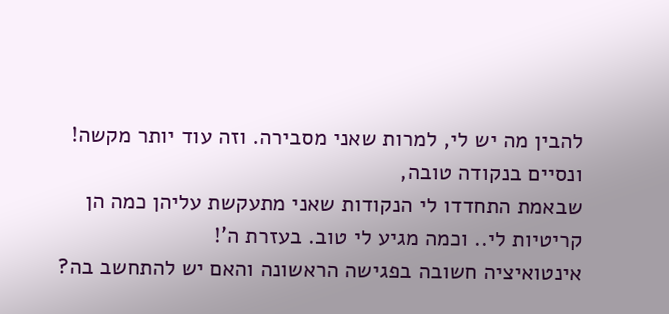להבין מה יש לי, למרות שאני מסבירה. וזה עוד יותר מקשה!
ונסיים בנקודה טובה,
שבאמת התחדדו לי הנקודות שאני מתעקשת עליהן כמה הן קריטיות לי.. וכמה מגיע לי טוב. בעזרת ה'!
אינטואיציה חשובה בפגישה הראשונה והאם יש להתחשב בה?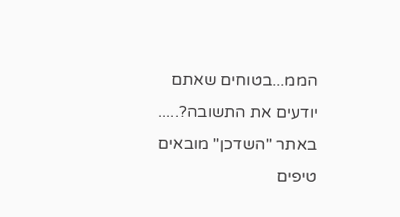הממ...בטוחים שאתם יודעים את התשובה?.....
באתר "השדכן" מובאים טיפים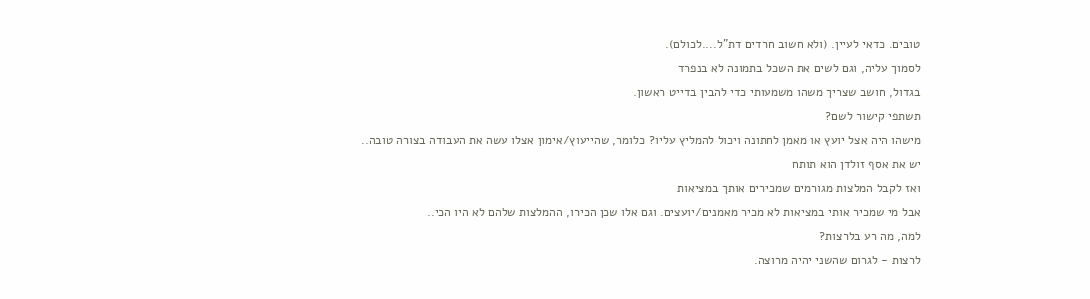טובים. כדאי לעיין. (ולא חשוב חרדים דת"ל....לכולם).
לסמוך עליה, וגם לשים את השכל בתמונה לא בנפרד
בגדול, חושב שצריך משהו משמעותי כדי להבין בדייט ראשון.
תשתפי קישור לשם?
מישהו היה אצל יועץ או מאמן לחתונה ויכול להמליץ עליו? כלומר, שהייעוץ/אימון אצלו עשה את העבודה בצורה טובה..
יש את אסף זולדן הוא תותח
ואז לקבל המלצות מגורמים שמכירים אותך במציאות
אבל מי שמכיר אותי במציאות לא מכיר מאמנים/יועצים. וגם אלו שכן הכירו, ההמלצות שלהם לא היו הכי..
למה, מה רע בלרצות?
לרצות - לגרום שהשני יהיה מרוצה.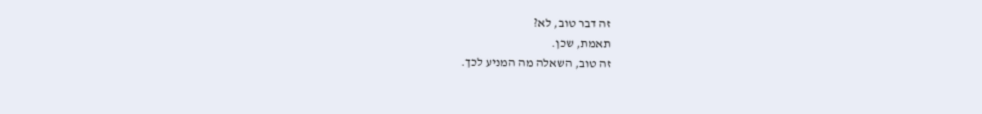זה דבר טוב, לא?
תאמת, שכן.
זה טוב, השאלה מה המניע לכך.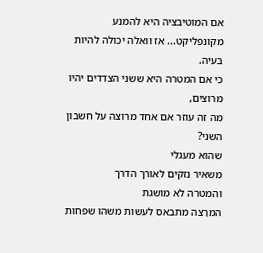אם המוטיבציה היא להמנע מקונפליקט... אז וואלה יכולה להיות בעיה.
כי אם המטרה היא ששני הצדדים יהיו מרוצים,
מה זה עוזר אם אחד מרוצה על חשבון השני?
שהוא מעגלי
משאיר נזקים לאורך הדרך
והמטרה לא מושגת
המרַצה מתבאס לעשות משהו שפחות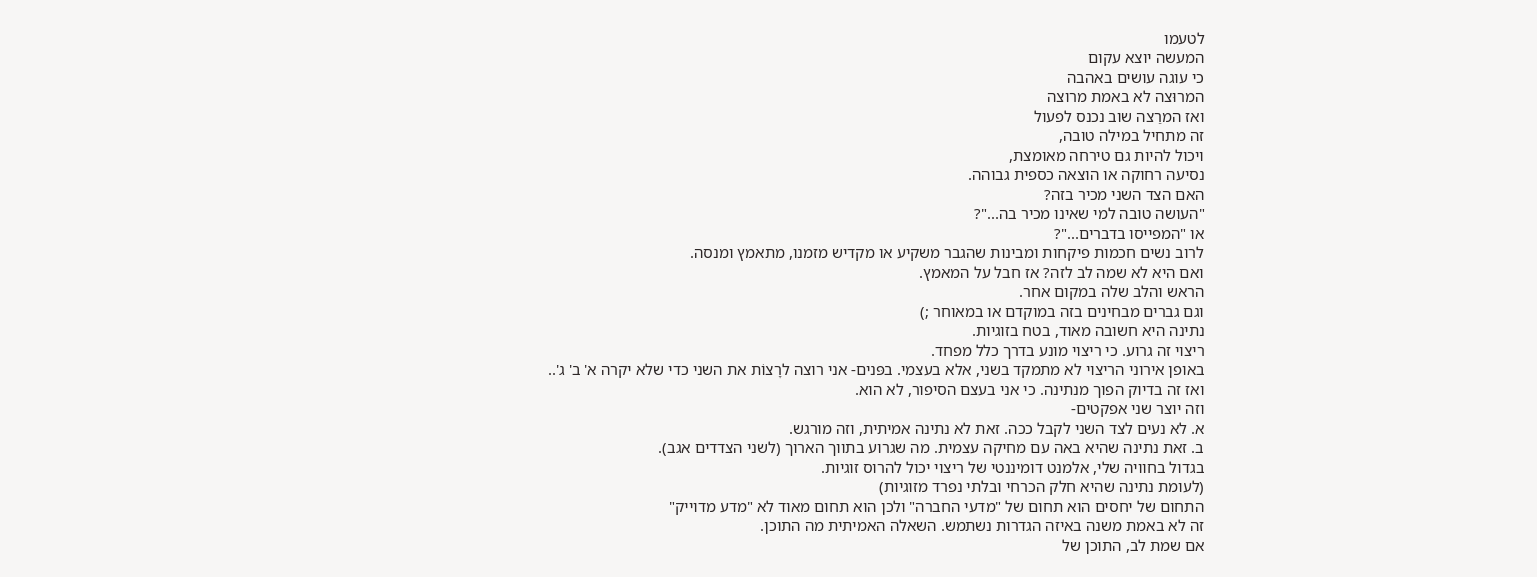לטעמו
המעשה יוצא עקום
כי עוגה עושים באהבה
המרוּצה לא באמת מרוצה
ואז המרַצה שוב נכנס לפעול
זה מתחיל במילה טובה,
ויכול להיות גם טירחה מאומצת,
נסיעה רחוקה או הוצאה כספית גבוהה.
האם הצד השני מכיר בזה?
"העושה טובה למי שאינו מכיר בה..."?
או "המפייסו בדברים..."?
לרוב נשים חכמות פיקחות ומבינות שהגבר משקיע או מקדיש מזמנו, מתאמץ ומנסה.
ואם היא לא שמה לב לזה? אז חבל על המאמץ.
הראש והלב שלה במקום אחר.
וגם גברים מבחינים בזה במוקדם או במאוחר ;)
נתינה היא חשובה מאוד, בטח בזוגיות.
ריצוי זה גרוע. כי ריצוי מונע בדרך כלל מפחד.
באופן אירוני הריצוי לא מתמקד בשני, אלא בעצמי. בפּנים- אני רוצה לרָצוֹת את השני כדי שלא יקרה א' ב' ג'..
ואז זה בדיוק הפוך מנתינה. כי אני בעצם הסיפור, לא הוא.
וזה יוצר שני אפקטים-
א. לא נעים לצד השני לקבל ככה. זאת לא נתינה אמיתית, וזה מורגש.
ב. זאת נתינה שהיא באה עם מחיקה עצמית. מה שגרוע בתווך הארוך (לשני הצדדים אגב).
בגדול בחוויה שלי, אלמנט דומיננטי של ריצוי יכול להרוס זוגיות.
(לעומת נתינה שהיא חלק הכרחי ובלתי נפרד מזוגיות)
התחום של יחסים הוא תחום של "מדעי החברה" ולכן הוא תחום מאוד לא "מדע מדוייק"
זה לא באמת משנה באיזה הגדרות נשתמש. השאלה האמיתית מה התוכן.
אם שמת לב, התוכן של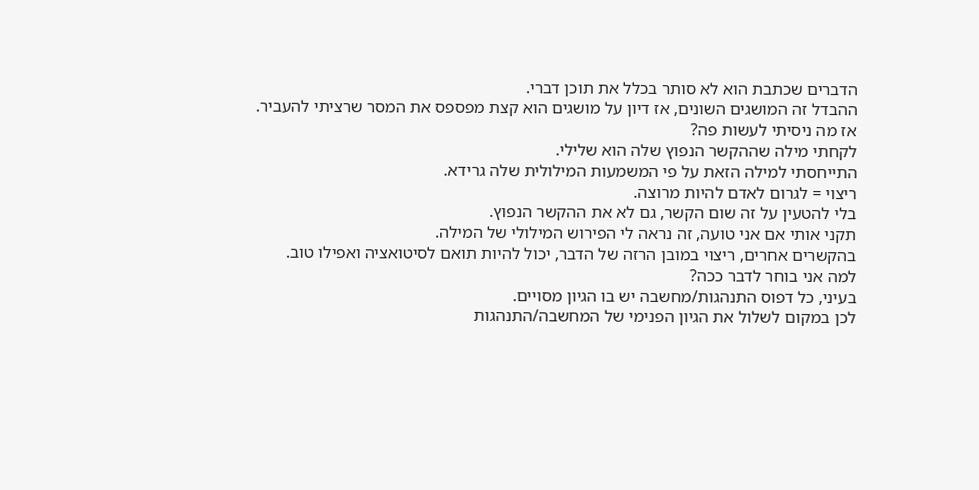הדברים שכתבת הוא לא סותר בכלל את תוכן דברי.
ההבדל זה המושגים השונים, אז דיון על מושגים הוא קצת מפספס את המסר שרציתי להעביר.
אז מה ניסיתי לעשות פה?
לקחתי מילה שההקשר הנפוץ שלה הוא שלילי.
התייחסתי למילה הזאת על פי המשמעות המילולית שלה גרידא.
ריצוי = לגרום לאדם להיות מרוצה.
בלי להטעין על זה שום הקשר, גם לא את ההקשר הנפוץ.
תקני אותי אם אני טועה, זה נראה לי הפירוש המילולי של המילה.
בהקשרים אחרים, ריצוי במובן הרזה של הדבר, יכול להיות תואם לסיטואציה ואפילו טוב.
למה אני בוחר לדבר ככה?
בעיני, כל דפוס התנהגות/מחשבה יש בו הגיון מסויים.
לכן במקום לשלול את הגיון הפנימי של המחשבה/התנהגות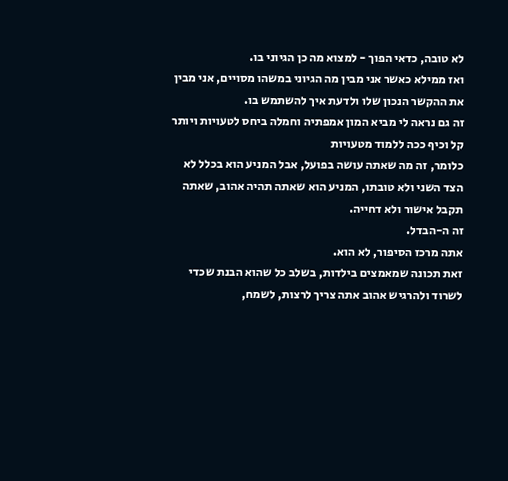לא טובה, כדאי הפוך - למצוא מה כן הגיוני בו.
ואז ממילא כאשר אני מבין מה הגיוני במשהו מסויים, אני מבין את ההקשר הנכון שלו ולדעת איך להשתמש בו.
זה גם נראה לי מביא המון אמפתיה וחמלה ביחס לטעויות ויותר קל וכיף ככה ללמוד מטעויות
כלומר, זה מה שאתה עושה בפועל, אבל המניע הוא בכלל לא הצד השני ולא טובתו, המניע הוא שאתה תהיה אהוב, שאתה תקבל אישור ולא דחייה.
זה ה-הבדל.
אתה מרכז הסיפור, לא הוא.
זאת תכונה שמאמצים בילדות, בשלב כל שהוא הבנת שכדי לשרוד ולהרגיש אהוב אתה צריך לרצות, לשמח,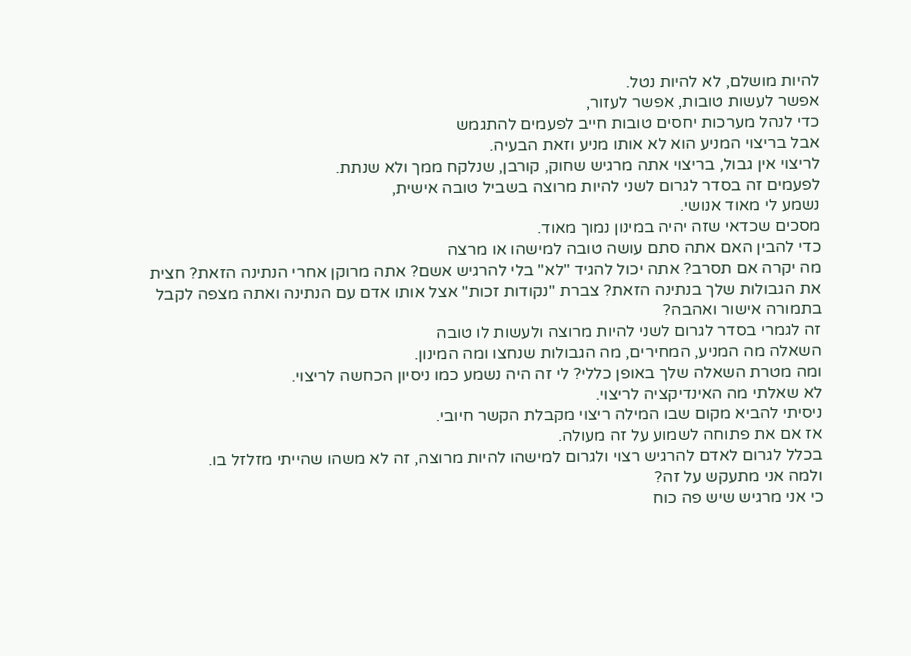להיות מושלם, לא להיות נטל.
אפשר לעשות טובות, אפשר לעזור,
כדי לנהל מערכות יחסים טובות חייב לפעמים להתגמש
אבל בריצוי המניע הוא לא אותו מניע וזאת הבעיה.
לריצוי אין גבול, בריצוי אתה מרגיש שחוק, קורבן, שנלקח ממך ולא שנתת.
לפעמים זה בסדר לגרום לשני להיות מרוצה בשביל טובה אישית,
נשמע לי מאוד אנושי.
מסכים שכדאי שזה יהיה במינון נמוך מאוד.
כדי להבין האם אתה סתם עושה טובה למישהו או מרצה
מה יקרה אם תסרב? אתה יכול להגיד "לא" בלי להרגיש אשם? אתה מרוקן אחרי הנתינה הזאת? חצית את הגבולות שלך בנתינה הזאת? צברת "נקודות זכות" אצל אותו אדם עם הנתינה ואתה מצפה לקבל בתמורה אישור ואהבה?
זה לגמרי בסדר לגרום לשני להיות מרוצה ולעשות לו טובה
השאלה מה המניע, המחירים, מה הגבולות שנחצו ומה המינון.
ומה מטרת השאלה שלך באופן כללי? לי זה היה נשמע כמו ניסיון הכחשה לריצוי.
לא שאלתי מה האינדיקציה לריצוי.
ניסיתי להביא מקום שבו המילה ריצוי מקבלת הקשר חיובי.
אז אם את פתוחה לשמוע על זה מעולה.
בכלל לגרום לאדם להרגיש רצוי ולגרום למישהו להיות מרוצה, זה לא משהו שהייתי מזלזל בו.
ולמה אני מתעקש על זה?
כי אני מרגיש שיש פה כוח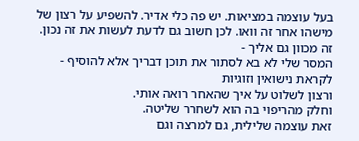בעל עוצמה במציאות. יש פה כלי אדיר. להשפיע על רצון של מישהו אחר זה וואו. לכן חשוב גם לדעת לעשות את זה נכון.
זה מכוון גם אליך -
המסר שלי לא בא לסתור את תוכן דבריך אלא להוסיף - לקראת נישואין וזוגיות
ורצון לשלוט על איך שהאחר רואה אותי.
וחלק מהריפוי בה הוא לשחרר שליטה.
זאת עוצמה שלילית, גם למרצה וגם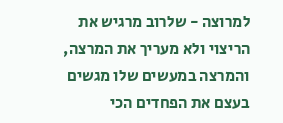למרוצה - שלרוב מרגיש את הריצוי ולא מעריך את המרצה, והמרצה במעשים שלו מגשים בעצם את הפחדים הכי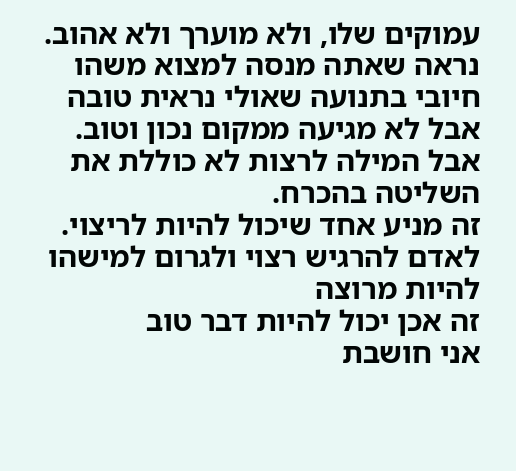עמוקים שלו, ולא מוערך ולא אהוב.
נראה שאתה מנסה למצוא משהו חיובי בתנועה שאולי נראית טובה אבל לא מגיעה ממקום נכון וטוב.
אבל המילה לרצות לא כוללת את השליטה בהכרח.
זה מניע אחד שיכול להיות לריצוי.
לאדם להרגיש רצוי ולגרום למישהו להיות מרוצה
זה אכן יכול להיות דבר טוב
אני חושבת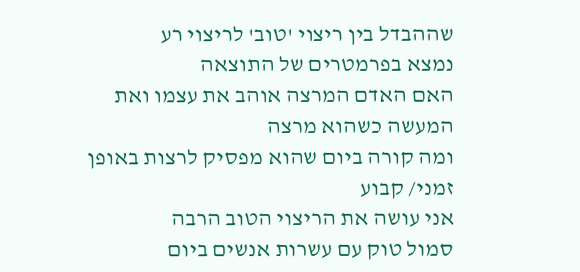שההבדל בין ריצוי 'טוב' לריצוי רע
נמצא בפרמטרים של התוצאה
האם האדם המרצה אוהב את עצמו ואת המעשה כשהוא מרצה
ומה קורה ביום שהוא מפסיק לרצות באופן זמני/ קבוע
אני עושה את הריצוי הטוב הרבה
סמול טוק עם עשרות אנשים ביום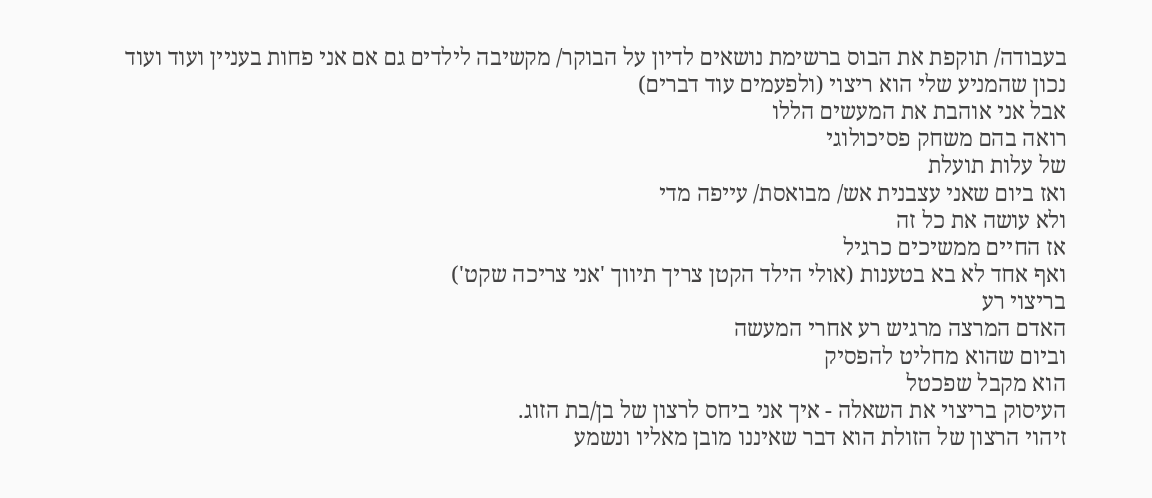בעבודה/ תוקפת את הבוס ברשימת נושאים לדיון על הבוקר/ מקשיבה לילדים גם אם אני פחות בעניין ועוד ועוד
נכון שהמניע שלי הוא ריצוי (ולפעמים עוד דברים)
אבל אני אוהבת את המעשים הללו
רואה בהם משחק פסיכולוגי
של עלות תועלת
ואז ביום שאני עצבנית אש/ מבואסת/ עייפה מדי
ולא עושה את כל זה
אז החיים ממשיכים כרגיל
ואף אחד לא בא בטענות (אולי הילד הקטן צריך תיווך 'אני צריכה שקט')
בריצוי רע
האדם המרצה מרגיש רע אחרי המעשה
וביום שהוא מחליט להפסיק
הוא מקבל שפכטל
העיסוק בריצוי את השאלה - איך אני ביחס לרצון של בן/בת הזוג.
זיהוי הרצון של הזולת הוא דבר שאיננו מובן מאליו ונשמע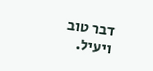דבר טוב ויעיל.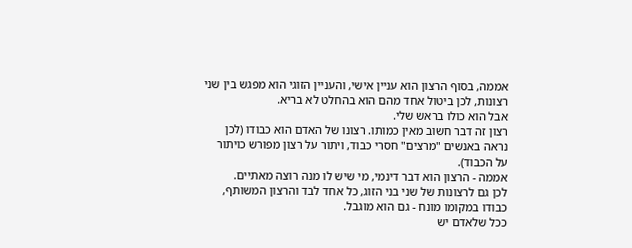אממה, בסוף הרצון הוא עניין אישי, והעניין הזוגי הוא מפגש בין שני רצונות, לכן ביטול אחד מהם הוא בהחלט לא בריא.
אבל הוא כולו בראש שלי.
רצון זה דבר חשוב מאין כמותו. רצונו של האדם הוא כבודו (לכן נראה באנשים "מרצים" חסרי כבוד, ויתור על רצון מפורש כויתור על הכבוד).
אממה - הרצון הוא דבר דינמי, מי שיש לו מנה רוצה מאתיים.
לכן גם לרצונות של שני בני הזוג, כל אחד לבד והרצון המשותף, כבודו במקומו מונח - גם הוא מוגבל.
ככל שלאדם יש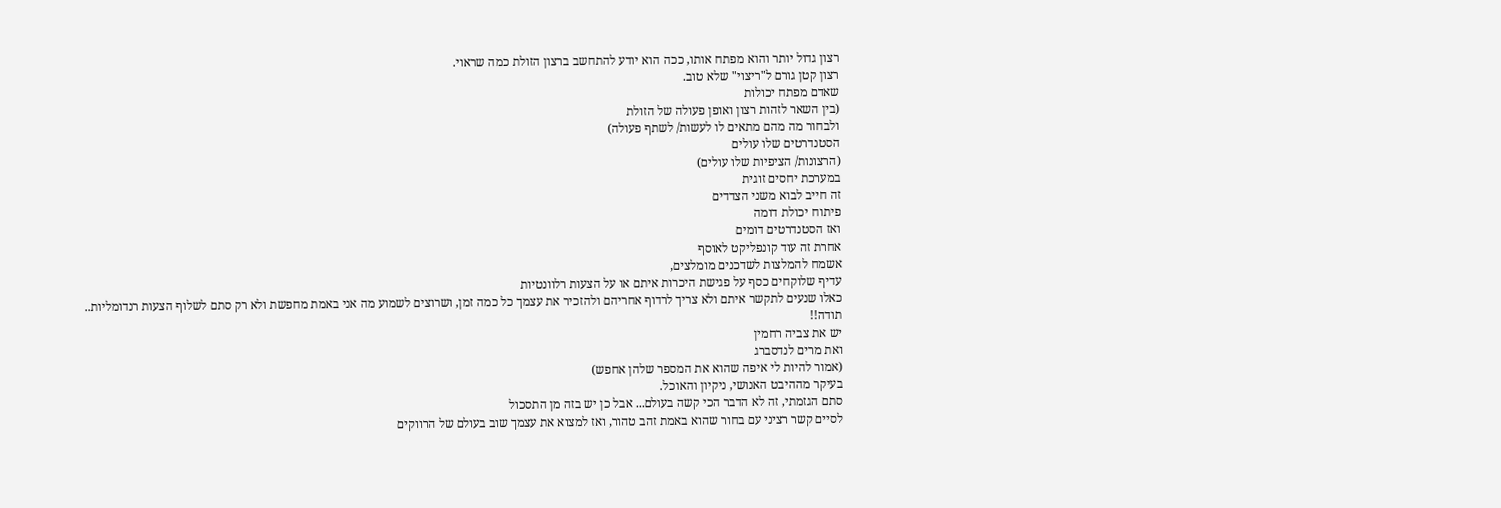רצון גדול יותר והוא מפתח אותו, ככה הוא יודע להתחשב ברצון הזולת כמה שראוי.
רצון קטן גורם ל"ריצוי" שלא טוב.
שאדם מפתח יכולות
(בין השאר לזהות רצון ואופן פעולה של הזולת
ולבחור מה מהם מתאים לו לעשות/ לשתף פעולה)
הסטנדרטים שלו עולים
(הרצונות/ הציפיות שלו עולים)
במערכת יחסים זוגית
זה חייב לבוא משני הצדדים
פיתוח יכולת דומה
ואז הסטנדרטים דומים
אחרת זה עוד קונפליקט לאוסף
אשמח להמלצות לשדכנים מומלצים,
עדיף שלוקחים כסף על פגישת היכרות איתם או על הצעות רלוונטיות
כאלו שנעים לתקשר איתם ולא צריך לרדוף אחריהם ולהזכיר את עצמך כל כמה זמן, ושרוצים לשמוע מה אני באמת מחפשת ולא רק סתם לשלוף הצעות רנדומליות..
תודה!!
יש את צביה רחמין
ואת מרים לנדסברג
(אמור להיות לי איפה שהוא את המספר שלהן אחפש)
בעיקר מההיבט האנושי, ניקיון והאוכל.
סתם הגזמתי, זה לא הדבר הכי קשה בעולם... אבל כן יש בזה מן התסכול
לסיים קשר רציני עם בחור שהוא באמת זהב טהור, ואז למצוא את עצמך שוב בעולם של הרווקים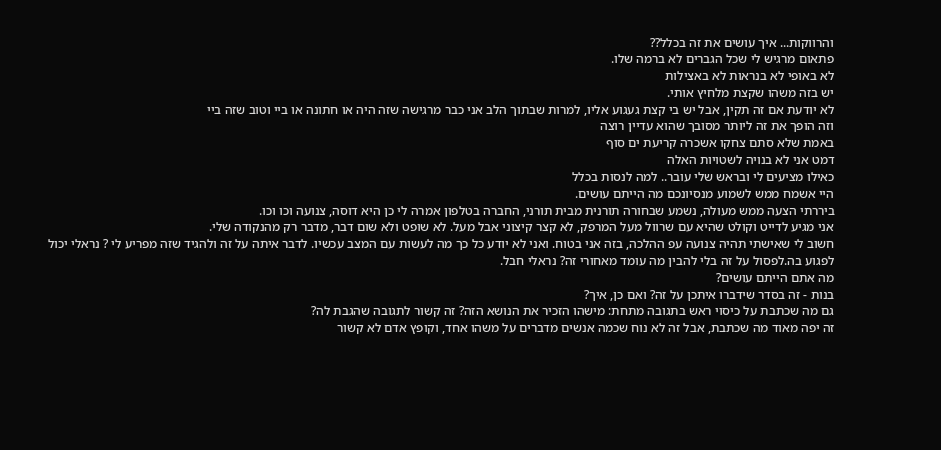והרווקות... איך עושים את זה בכלל??
פתאום מרגיש לי שכל הגברים לא ברמה שלו.
לא באופי לא בנראות לא באצילות
יש בזה משהו שקצת מלחיץ אותי.
לא יודעת אם זה תקין, אבל יש בי קצת געגוע אליו, למרות שבתוך הלב אני כבר מרגישה שזה היה או חתונה או ביי וטוב שזה ביי
וזה הופך את זה ליותר מסובך שהוא עדיין רוצה
באמת שלא סתם צחקו אשכרה קריעת ים סוף
דמט אני לא בנויה לשטויות האלה
כאילו מציעים לי ובראש שלי עובר.. למה לנסות בכלל
היי אשמח ממש לשמוע מנסיונכם מה הייתם עושים.
ביררתי הצעה ממש מעולה, נשמע שבחורה תורנית מבית תורני, החברה בטלפון אמרה לי כן היא דוסה, צנועה וכו וכו.
אני מגיע לדייט וקולט שהיא עם שרוול מעל המרפק, לא קצר קיצוני אבל מעל. לא שופט ולא שום דבר, מדבר רק מהנקודה שלי.
חשוב לי שאישתי תהיה צנועה עפ ההלכה, בזה אני בטוח. ואני לא יודע כל כך מה לעשות עם המצב עכשיו. לדבר איתה על זה ולהגיד שזה מפריע לי ? נראלי יכול לפגוע בה.לפסול על זה בלי להבין מה עומד מאחורי זה? נראלי חבל.
מה אתם הייתם עושים?
בנות - זה בסדר שידברו איתכן על זה? ואם כן, איך?
גם מה שכתבת על כיסוי ראש בתגובה מתחת: מישהו הזכיר את הנושא הזה? זה קשור לתגובה שהגבת לה?
זה יפה מאוד מה שכתבת, אבל זה לא נוח שכמה אנשים מדברים על משהו אחד, וקופץ אדם לא קשור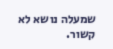שמעלה נושא לא קשור.